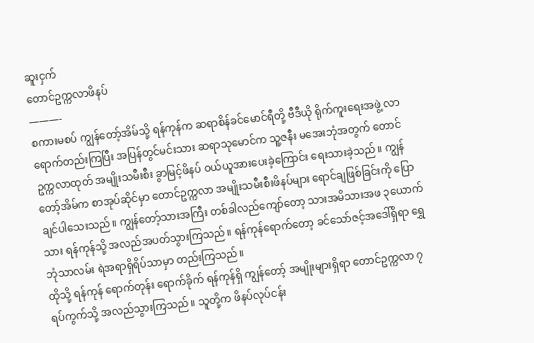ဆူးငှက်
တောင်ဥက္ကလာဖိနပ်
———-
စကားမစပ် ကျွန်တော့်အိမ်သို့ ရန်ကုန်က ဆရာစိန်ခင်မောင်ရီတို့ ဗီဒီယို ရိုက်ကူးရေးအဖွဲ့ လာရောက်တည်းကြပြီး အပြန်တွင်မင်းသား ဆရာသုမောင်က သူ့ဇနီး မအေးဘုံအတွက် တောင်ဥက္ကလာထုတ် အမျိုးသမီးစီး ခွာမြင့်ဖိနပ် ဝယ်ယူအားပေးခဲ့ကြောင်း ရေးသားခဲ့သည်။ ကျွန်တော့်အိမ်က စာအုပ်ဆိုင်မှာ တောင်ဥက္ကလာ အမျိုးသမီးစီးဖိနပ်များ ရောင်ချဖြစ်ခြင်းကို ပြောချင်ပါသေးသည်။ ကျွန်တော့်သားအကြီး တစ်ခါလည်ကျော်တော့ သားအမိသားအဖ ၃ယောက်သား ရန်ကုန်သို့ အလည်အပတ်သွားကြသည်။ ရန်ကုန်ရောက်တော့ ခင်သော်ဇင့်အဒေါ်ရှိရာ ရွှေဘုံသာလမ်း ရဲအရာရှိရိပ်သာမှာ တည်းကြသည်။
ထိုသို့ ရန်ကုန် ရောက်တုန်း ရောက်ခိုက် ရန်ကုန်ရှိ ကျွန်တော့် အမျိုးများရှိရာ တောင်ဥက္ကလာ ၇ရပ်ကွက်သို့ အလည်သွားကြသည်။ သူတို့က ဖိနပ်လုပ်ငန်း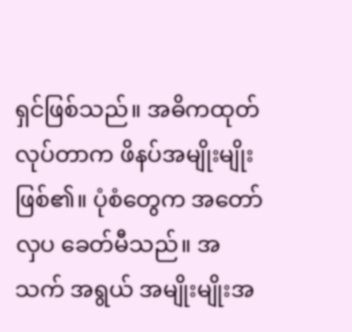ရှင်ဖြစ်သည်။ အဓိကထုတ်လုပ်တာက ဖိနပ်အမျိုးမျိုးဖြစ်၏။ ပုံစံတွေက အတော်လှပ ခေတ်မီသည်။ အသက် အရွယ် အမျိုးမျိုးအ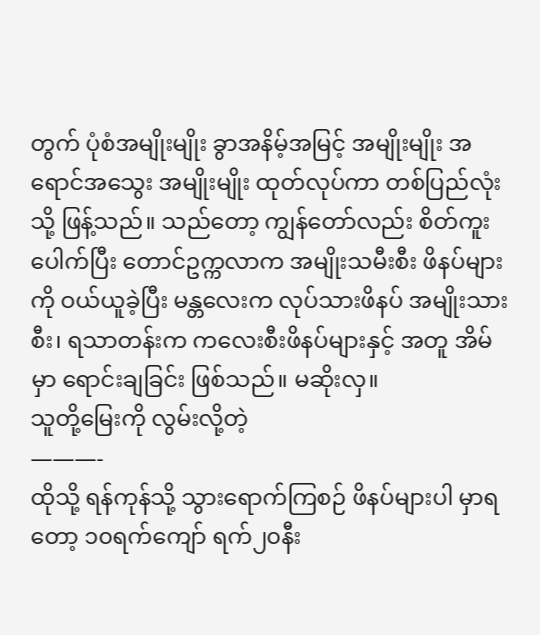တွက် ပုံစံအမျိုးမျိုး ခွာအနိမ့်အမြင့် အမျိုးမျိုး အရောင်အသွေး အမျိုးမျိုး ထုတ်လုပ်ကာ တစ်ပြည်လုံးသို့ ဖြန့်သည်။ သည်တော့ ကျွန်တော်လည်း စိတ်ကူးပေါက်ပြီး တောင်ဥက္ကလာက အမျိုးသမီးစီး ဖိနပ်များကို ဝယ်ယူခဲ့ပြီး မန္တလေးက လုပ်သားဖိနပ် အမျိုးသားစီး၊ ရသာတန်းက ကလေးစီးဖိနပ်များနှင့် အတူ အိမ်မှာ ရောင်းချခြင်း ဖြစ်သည်။ မဆိုးလှ။
သူတို့မြေးကို လွမ်းလို့တဲ့
———-
ထိုသို့ ရန်ကုန်သို့ သွားရောက်ကြစဉ် ဖိနပ်များပါ မှာရတော့ ၁၀ရက်ကျော် ရက်၂၀နီး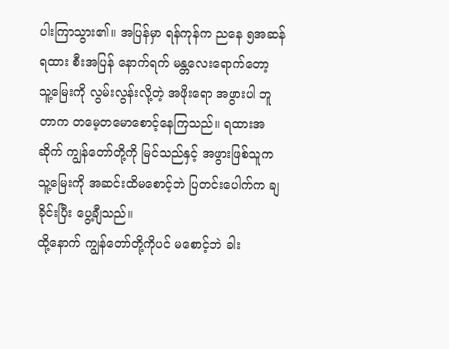ပါးကြာသွား၏။ အပြန်မှာ ရန်ကုန်က ညနေ ၅အဆန်ရထား စီးအပြန် နောက်ရက် မန္တလေးရောက်တော့ သူ့မြေးကို လွမ်းလွန်းလို့တဲ့ အဖိုးရော အဖွားပါ ဘူတာက တမေ့တမောစောင့်နေကြသည်။ ရထားအဆိုက် ကျွန်တော်တို့ကို မြင်သည်နှင့် အဖွားဖြစ်သူက သူ့မြေးကို အဆင်းထိမစောင့်ဘဲ ပြတင်းပေါက်က ချခိုင်းပြီး ပွေ့ချီသည်။
ထို့နောက် ကျွန်တော်တို့ကိုပင် မစောင့်ဘဲ ခါး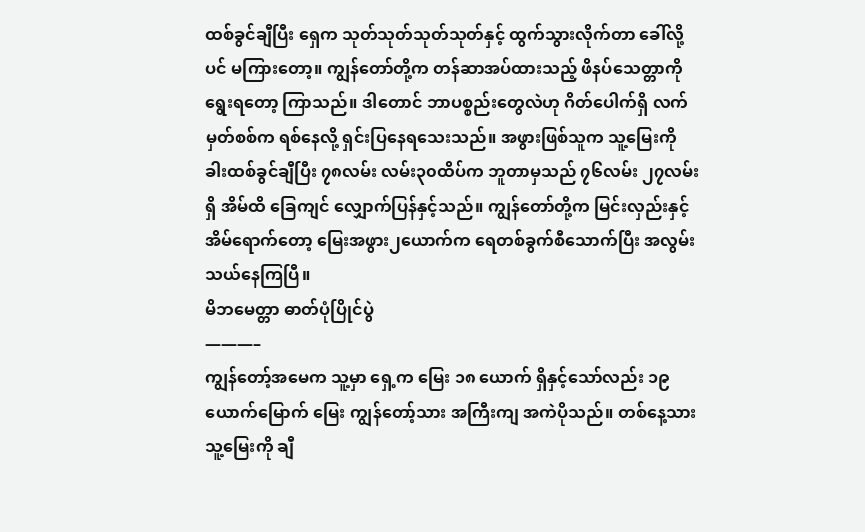ထစ်ခွင်ချီပြီး ရှေက သုတ်သုတ်သုတ်သုတ်နှင့် ထွက်သွားလိုက်တာ ခေါ်လို့ပင် မကြားတော့။ ကျွန်တော်တို့က တန်ဆာအပ်ထားသည့် ဖိနပ်သေတ္တာကို ရွေးရတော့ ကြာသည်။ ဒါတောင် ဘာပစ္စည်းတွေလဲဟု ဂိတ်ပေါက်ရှိ လက်မှတ်စစ်က ရစ်နေလို့ ရှင်းပြနေရသေးသည်။ အဖွားဖြစ်သူက သူ့မြေးကို ခါးထစ်ခွင်ချီပြီး ၇၈လမ်း လမ်း၃၀ထိပ်က ဘူတာမှသည် ၇၆လမ်း ၂၇လမ်းရှိ အိမ်ထိ ခြေကျင် လျှောက်ပြန်နှင့်သည်။ ကျွန်တော်တို့က မြင်းလှည်းနှင့် အိမ်ရောက်တော့ မြေးအဖွား၂ယောက်က ရေတစ်ခွက်စီသောက်ပြီး အလွမ်းသယ်နေကြပြီ။
မိဘမေတ္တာ ဓာတ်ပုံပြိုင်ပွဲ
———–
ကျွန်တော့်အမေက သူ့မှာ ရှေ့က မြေး ၁၈ ယောက် ရှိနှင့်သော်လည်း ၁၉ယောက်မြောက် မြေး ကျွန်တော့်သား အကြီးကျ အကဲပိုသည်။ တစ်နေ့သား သူ့မြေးကို ချီ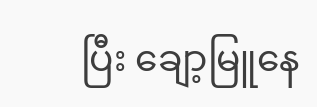ပြီး ချော့မြူနေ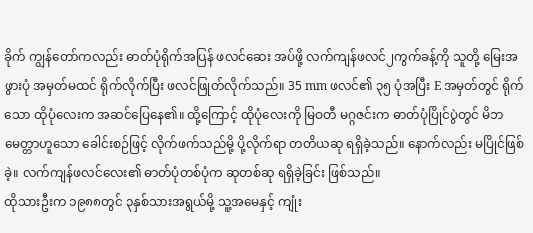ခိုက် ကျွန်တော်ကလည်း ဓာတ်ပုံရိုက်အပြန် ဖလင်ဆေး အပ်ဖို့ လက်ကျန်ဖလင်၂ကွက်ခန့်ကို သူတို့ မြေးအဖွားပုံ အမှတ်မထင် ရိုက်လိုက်ပြီး ဖလင်ဖြုတ်လိုက်သည်။ 35 mm ဖလင်၏ ၃၅ ပုံအပြီး E အမှတ်တွင် ရိုက်သော ထိုပုံလေးက အဆင်ပြေနေ၏။ ထို့ကြောင့် ထိုပုံလေးကို မြဝတီ မဂ္ဂဇင်းက ဓာတ်ပုံပြိုင်ပွဲတွင် မိဘမေတ္တာဟူသော ခေါင်းစဉ်ဖြင့် လိုက်ဖက်သည်မို့ ပို့လိုက်ရာ တတိယဆု ရရှိခဲ့သည်။ နောက်လည်း မပြိုင်ဖြစ်ခဲ့။ လက်ကျန်ဖလင်လေး၏ ဓာတ်ပုံတစ်ပုံက ဆုတစ်ဆု ရရှိခဲ့ခြင်း ဖြစ်သည်။
ထိုသားဦးက ၁၉၈၈တွင် ၃နှစ်သားအရွယ်မို့ သူ့အမေနှင့် ကျုံး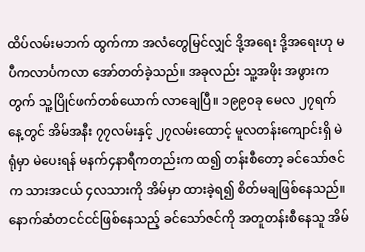ထိပ်လမ်းမဘက် ထွက်ကာ အလံတွေမြင်လျှင် ဒို့အရေး ဒို့အရေးဟု မပီကလာင်္ပကလာ အော်တတ်ခဲ့သည်။ အခုလည်း သူ့အဖိုး အဖွားကတွက် သူ့ပြိုင်ဖက်တစ်ယောက် လာချေပြီ။ ၁၉၉၀ခု မေလ ၂၇ရက်နေ့တွင် အိမ်အနီး ၇၇လမ်းနှင့် ၂၇လမ်းထောင့် မူလတန်းကျောင်းရှိ မဲရုံမှာ မဲပေးရန် မနက်၄နာရီကတည်းက ထ၍ တန်းစီတော့ ခင်သော်ဇင်က သားအငယ် ၄လသားကို အိမ်မှာ ထားခဲ့ရ၍ စိတ်မချဖြစ်နေသည်။ နောက်ဆံတငင်ငင်ဖြစ်နေသည့် ခင်သော်ဇင်ကို အတူတန်းစီနေသူ အိမ်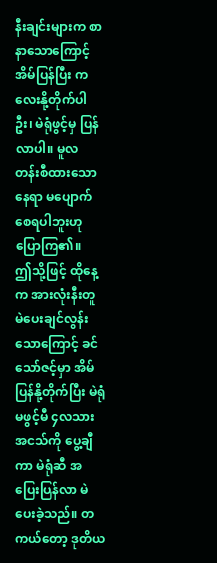နီးချင်းများက စာနာသောကြောင့် အိမ်ပြန်ပြီး ကလေးနို့တိုက်ပါဦး၊ မဲရုံဖွင့်မှ ပြန်လာပါ။ မူလ တန်းစီထားသော နေရာ မပျောက်စေရပါဘူးဟု ပြောကြ၏။
ဤသို့ဖြင့် ထိုနေ့က အားလုံးနီးတူ မဲပေးချင်လွန်းသောကြောင့် ခင်သော်ဇင့်မှာ အိမ်ပြန်နို့တိုက်ပြီး မဲရုံမဖွင့်မီ ၄လသားအငသ်ကို ပွေ့ချီကာ မဲရုံဆီ အပြေးပြန်လာ မဲပေးခဲ့သည်။ တကယ်တော့ ဒုတိယ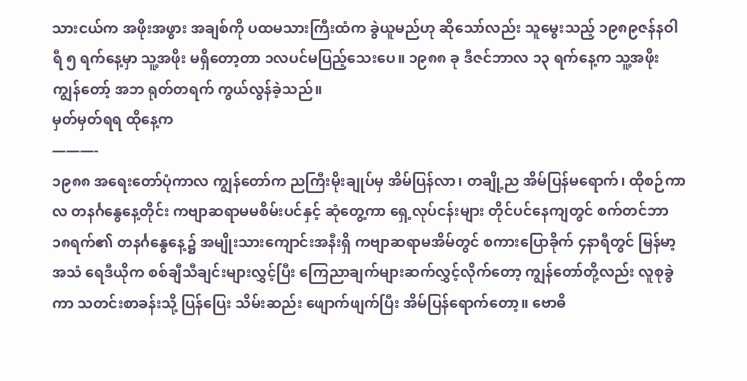သားငယ်က အဖိုးအဖွား အချစ်ကို ပထမသားကြီးထံက ခွဲယူမည်ဟု ဆိုသော်လည်း သူမွေးသည့် ၁၉၈၉ဇန်နဝါရီ ၅ ရက်နေ့မှာ သူ့အဖိုး မရှိတော့တာ ၁လပင်မပြည့်သေးပေ။ ၁၉၈၈ ခု ဒီဇင်ဘာလ ၁၃ ရက်နေ့က သူ့အဖိုး ကျွန်တော့် အဘ ရုတ်တရက် ကွယ်လွန်ခဲ့သည်။
မှတ်မှတ်ရရ ထိုနေ့က
———-
၁၉၈၈ အရေးတော်ပုံကာလ ကျွန်တော်က ညကြီးမိုးချုပ်မှ အိမ်ပြန်လာ၊ တချို့ည အိမ်ပြန်မရောက်၊ ထိုစဉ်ကာလ တနင်္ဂနွေနေ့တိုင်း ကဗျာဆရာမမစိမ်းပင်နှင့် ဆုံတွေ့ကာ ရှေ့လုပ်ငန်းများ တိုင်ပင်နေကျတွင် စက်တင်ဘာ ၁၈ရက်၏ တနင်္ဂနွေနေ့၌ အမျိုးသားကျောင်းအနီးရှိ ကဗျာဆရာမအိမ်တွင် စကားပြောခိုက် ၄နာရီတွင် မြန်မာ့အသံ ရေဒီယိုက စစ်ချီသီချင်းများလွှင့်ပြီး ကြေညာချက်များဆက်လွှင့်လိုက်တော့ ကျွန်တော်တို့လည်း လူစုခွဲကာ သတင်းစာခန်းသို့ ပြန်ပြေး သိမ်းဆည်း ဖျောက်ဖျက်ပြီး အိမ်ပြန်ရောက်တော့။ ဗောဓိ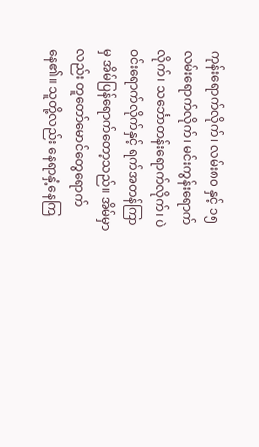ကုန်းရောက်လိုက်၊ လမ်း၈၀ နှင့် ၁၅လမ်းရောက်လိုက်၊ မင်းကွန်းရောက်လိုက်၊ သင်္ဘောတန်းရောက်လိုက်၊ ပဲဝင်းရောက်လိုက်နှင့် ရက်အတန်ကြာမှ အိမ်ပြန်ရောက်တော့သည်။ အိမ်မှာလည်း တူတော်မောင်တွေရောက်နေ၏။ သူတို့လည်း နေရာနှံ့နေကြ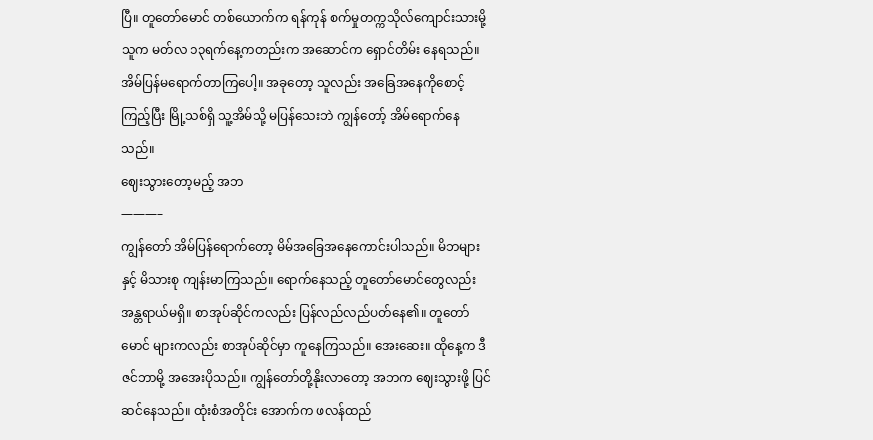ပြီ။ တူတော်မောင် တစ်ယောက်က ရန်ကုန် စက်မှုတက္ကသိုလ်ကျောင်းသားမို့ သူက မတ်လ ၁၃ရက်နေ့ကတည်းက အဆောင်က ရှောင်တိမ်း နေရသည်။ အိမ်ပြန်မရောက်တာကြပေါ့။ အခုတော့ သူလည်း အခြေအနေကိုစောင့်ကြည့်ပြီး မြို့သစ်ရှိ သူ့အိမ်သို့ မပြန်သေးဘဲ ကျွန်တော့် အိမ်ရောက်နေသည်။
ဈေးသွားတော့မည့် အဘ
———–
ကျွန်တော် အိမ်ပြန်ရောက်တော့ မိမ်အခြေအနေကောင်းပါသည်။ မိဘများနှင့် မိသားစု ကျန်းမာကြသည်။ ရောက်နေသည့် တူတော်မောင်တွေလည်း အန္တရာယ်မရှိ။ စာအုပ်ဆိုင်ကလည်း ပြန်လည်လည်ပတ်နေ၏။ တူတော်မောင် များကလည်း စာအုပ်ဆိုင်မှာ ကူနေကြသည်။ အေးဆေး။ ထိုနေ့က ဒီဇင်ဘာမို့ အအေးပိုသည်။ ကျွန်တော်တို့နိုးလာတော့ အဘက ဈေးသွားဖို့ ပြင်ဆင်နေသည်။ ထုံးစံအတိုင်း အောက်က ဖလန်ထည်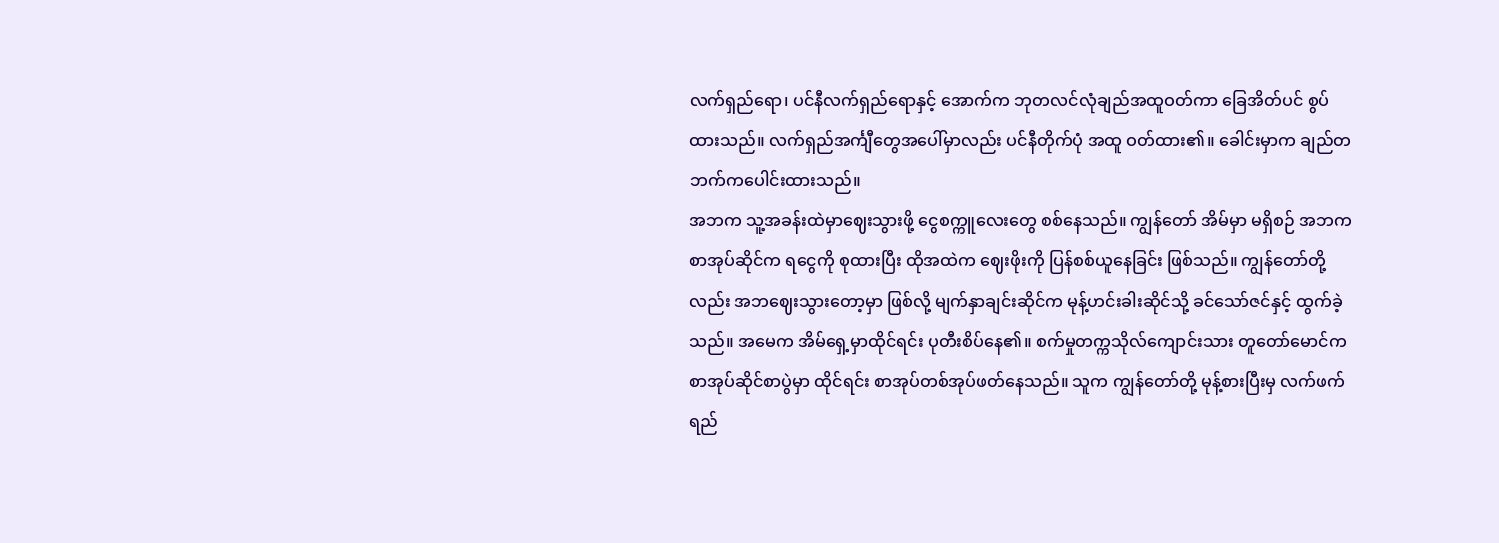လက်ရှည်ရော၊ ပင်နီလက်ရှည်ရောနှင့် အောက်က ဘုတလင်လုံချည်အထူဝတ်ကာ ခြေအိတ်ပင် စွပ်ထားသည်။ လက်ရှည်အင်္ကျီတွေအပေါ်မှာလည်း ပင်နီတိုက်ပုံ အထူ ဝတ်ထား၏။ ခေါင်းမှာက ချည်တဘက်ကပေါင်းထားသည်။
အဘက သူ့အခန်းထဲမှာဈေးသွားဖို့ ငွေစက္ကူလေးတွေ စစ်နေသည်။ ကျွန်တော် အိမ်မှာ မရှိစဉ် အဘက စာအုပ်ဆိုင်က ရငွေကို စုထားပြီး ထိုအထဲက ဈေးဖိုးကို ပြန်စစ်ယူနေခြင်း ဖြစ်သည်။ ကျွန်တော်တို့လည်း အဘဈေးသွားတော့မှာ ဖြစ်လို့ မျက်နှာချင်းဆိုင်က မုန့်ဟင်းခါးဆိုင်သို့ ခင်သော်ဇင်နှင့် ထွက်ခဲ့သည်။ အမေက အိမ်ရှေ့မှာထိုင်ရင်း ပုတီးစိပ်နေ၏။ စက်မှုတက္ကသိုလ်ကျောင်းသား တူတော်မောင်က စာအုပ်ဆိုင်စာပွဲမှာ ထိုင်ရင်း စာအုပ်တစ်အုပ်ဖတ်နေသည်။ သူက ကျွန်တော်တို့ မုန့်စားပြီးမှ လက်ဖက်ရည်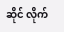ဆိုင် လိုက်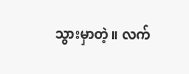သွားမှာတဲ့။ လက်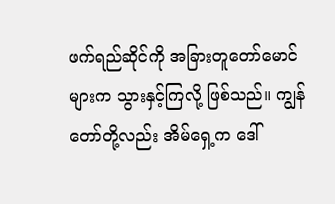ဖက်ရည်ဆိုင်ကို အခြားတူတော်မောင်များက သွားနှင့်ကြလို့ ဖြစ်သည်။ ကျွန်တော်တို့လည်း အိမ်ရှေ့က ဒေါ်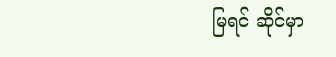မြရင် ဆိုင်မှာ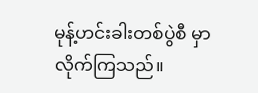မုန့်ဟင်းခါးတစ်ပွဲစီ မှာလိုက်ကြသည်။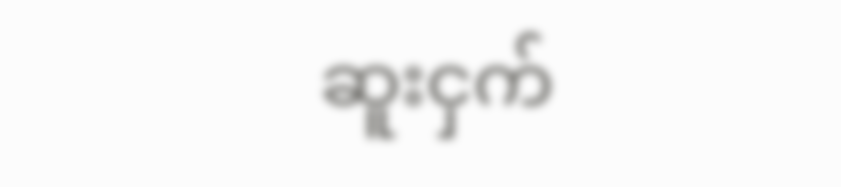ဆူးငှက်